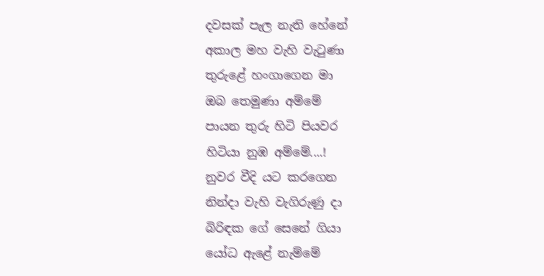දවසක් පැල නැති හේනේ
අකාල මහ වැහි වැටුණා
තුරුළේ හංගාගෙන මා
ඔබ තෙමුණා අම්මේ
පායන තුරු හිටි පියවර
හිටියා නුඹ අම්මේ....!
නුවර වීදි යට කරගෙන
නින්දා වැහි වැගිරුණු දා
බිරිඳක ගේ සෙනේ ගියා
යෝධ ඇළේ නැම්මේ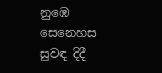නුඹෙ සෙනෙහස සුවඳ දිදී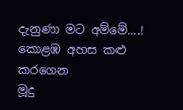දැනුණා මට අම්මේ....!
කොළඹ අහස කළු කරගෙන
මූදු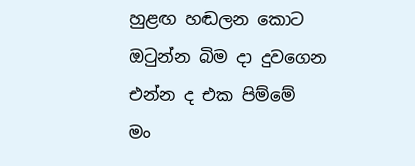හුළඟ හඬලන කොට
ඔටුන්න බිම දා දුවගෙන
එන්න ද එක පිම්මේ
මං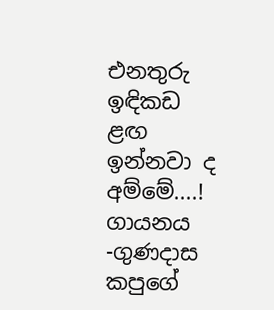එනතුරු ඉඳිකඩ ළඟ
ඉන්නවා ද අම්මේ....!
ගායනය -ගුණදාස කපුගේ